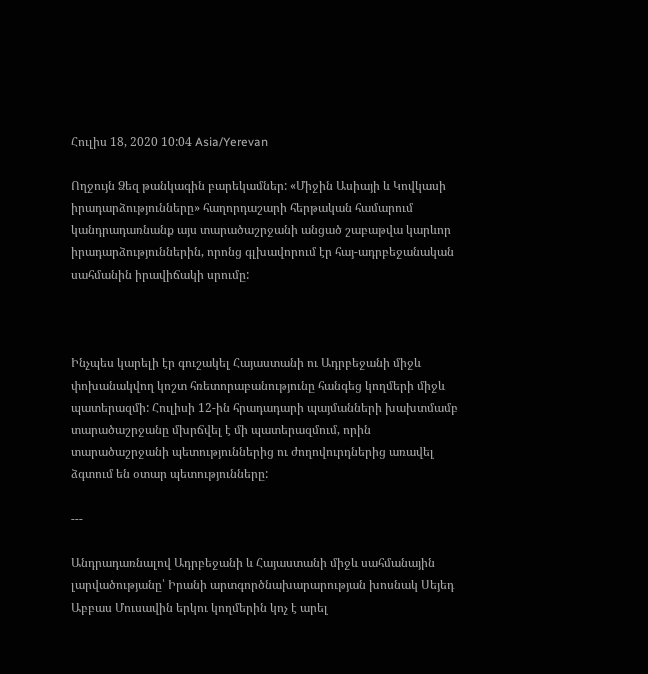Հուլիս 18, 2020 10:04 Asia/Yerevan

Ողջույն Ձեզ թանկագին բարեկամներ: «Միջին Ասիայի և Կովկասի իրադարձությունները» հաղորդաշարի հերթական համարում կանդրադառնանք այս տարածաշրջանի անցած շաբաթվա կարևոր իրադարձություններին, որոնց գլխավորում էր հայ-ադրբեջանական սահմանին իրավիճակի սրումը:



Ինչպես կարելի էր գուշակել Հայաստանի ու Ադրբեջանի միջև փոխանակվող կոշտ հռետորաբանությունը հանգեց կողմերի միջև պատերազմի: Հուլիսի 12-ին հրադադարի պայմանների խախտմամբ տարածաշրջանը մխրճվել է մի պատերազմում, որին տարածաշրջանի պետություններից ու ժողովուրդներից առավել ձգտում են օտար պետությունները:

---

Անդրադառնալով Ադրբեջանի և Հայաստանի միջև սահմանային լարվածությանը՝ Իրանի արտգործնախարարության խոսնակ Սեյեդ Աբբաս Մուսավին երկու կողմերին կոչ է արել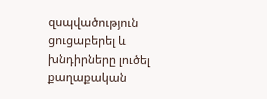զսպվածություն ցուցաբերել և խնդիրները լուծել քաղաքական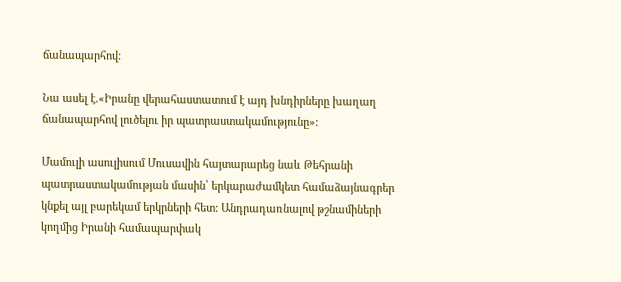ճանապարհով:

Նա ասել է.«Իրանը վերահաստատում է այդ խնդիրները խաղաղ ճանապարհով լուծելու իր պատրաստակամությունը»:

Մամուլի ասուլիսում Մուսավին հայտարարեց նաև Թեհրանի պատրաստակամության մասին՝ երկարաժամկետ համաձայնագրեր կնքել այլ բարեկամ երկրների հետ: Անդրադառնալով թշնամիների կողմից Իրանի համապարփակ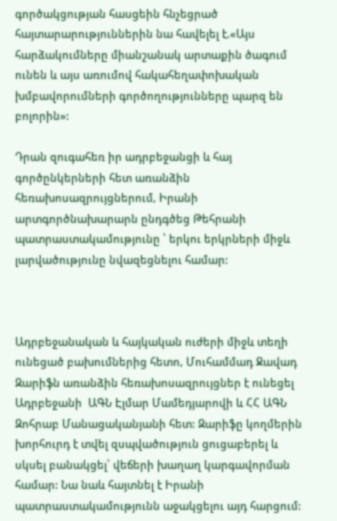գործակցության հասցեին հնչեցրած հայտարարություններին նա հավելել է.«Այս հարձակումները միանշանակ արտաքին ծագում ունեն և այս առումով հակահեղափոխական խմբավորումների գործողությունները պարզ են բոլորին»:

Դրան զուգահեռ իր ադրբեջանցի և հայ գործընկերների հետ առանձին հեռախոսազրույցներում, Իրանի արտգործնախարարն ընդգծեց Թեհրանի պատրաստակամությունը ՝ երկու երկրների միջև լարվածությունը նվազեցնելու համար:



Ադրբեջանական և հայկական ուժերի միջև տեղի ունեցած բախումներից հետո, Մուհամմադ Ջավադ Զարիֆն առանձին հեռախոսազրույցներ է ունեցել Ադրբեջանի  ԱԳՆ Էլմար Մամեդյարովի և ՀՀ ԱԳՆ Զոհրաբ Մանացականյանի հետ: Զարիֆը կողմերին խորհուրդ է տվել զսպվածություն ցուցաբերել և սկսել բանակցել՝ վեճերի խաղաղ կարգավորման համար: Նա նաև հայտնել է Իրանի   պատրաստակամությունն աջակցելու այդ հարցում: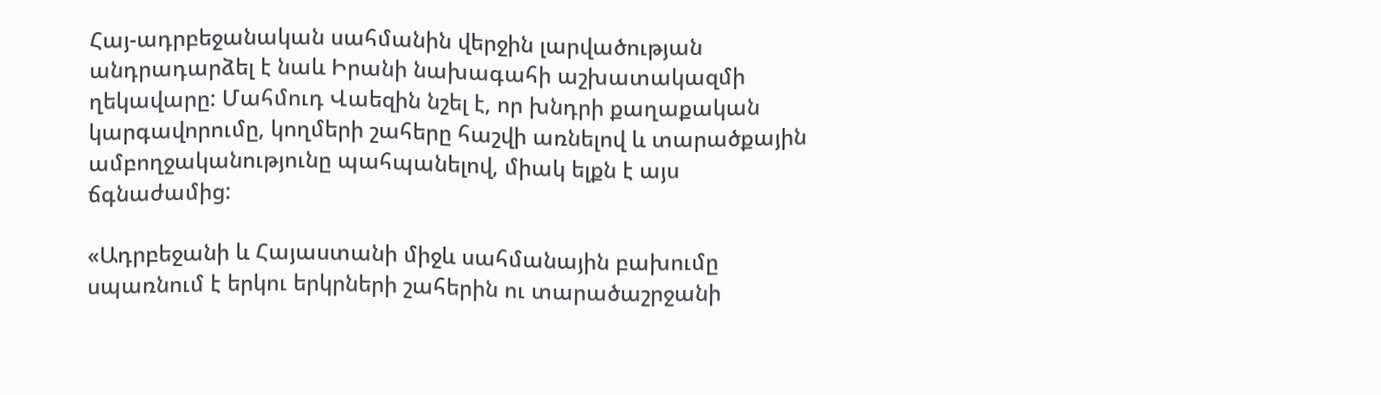Հայ-ադրբեջանական սահմանին վերջին լարվածության անդրադարձել է նաև Իրանի նախագահի աշխատակազմի ղեկավարը: Մահմուդ Վաեզին նշել է, որ խնդրի քաղաքական կարգավորումը, կողմերի շահերը հաշվի առնելով և տարածքային ամբողջականությունը պահպանելով, միակ ելքն է այս ճգնաժամից:

«Ադրբեջանի և Հայաստանի միջև սահմանային բախումը սպառնում է երկու երկրների շահերին ու տարածաշրջանի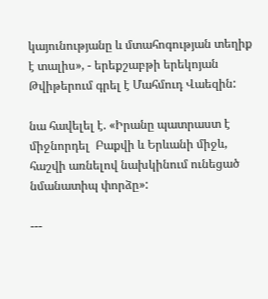կայունությանը և մտահոգության տեղիք է տալիս», - երեքշաբթի երեկոյան Թվիթերում գրել է Մահմուդ Վաեզին:

նա հավելել է. «Իրանը պատրաստ է միջնորդել  Բաքվի և Երևանի միջև, հաշվի առնելով նախկինում ունեցած նմանատիպ փորձը»:

---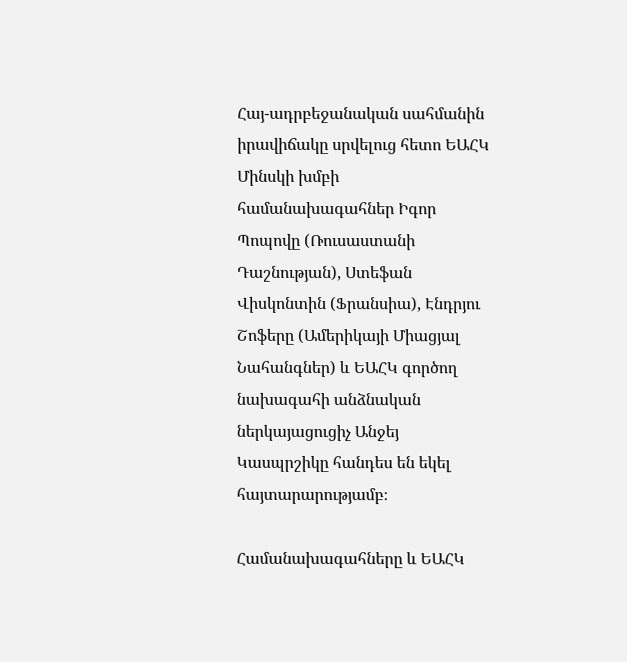Հայ-ադրբեջանական սահմանին իրավիճակը սրվելուց հետո ԵԱՀԿ Մինսկի խմբի համանախագահներ Իգոր Պոպովը (Ռուսաստանի Դաշնության), Ստեֆան Վիսկոնտին (Ֆրանսիա), Էնդրյու Շոֆերը (Ամերիկայի Միացյալ Նահանգներ) և ԵԱՀԿ գործող նախագահի անձնական ներկայացուցիչ Անջեյ Կասպրշիկը հանդես են եկել հայտարարությամբ։

Համանախագահները և ԵԱՀԿ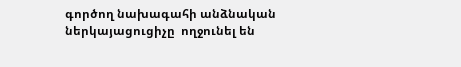գործող նախագահի անձնական ներկայացուցիչը  ողջունել են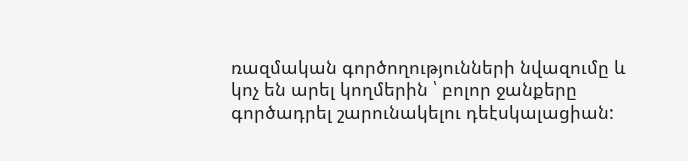ռազմական գործողությունների նվազումը և կոչ են արել կողմերին ՝ բոլոր ջանքերը գործադրել շարունակելու դեէսկալացիան: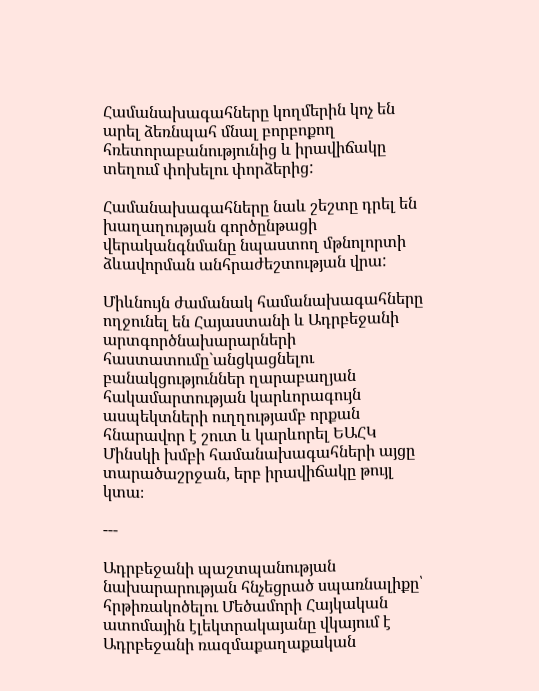Համանախագահները կողմերին կոչ են արել ձեռնպահ մնալ բորբոքող հռետորաբանությունից և իրավիճակը տեղում փոխելու փորձերից:

Համանախագահները նաև շեշտը դրել են խաղաղության գործընթացի վերականգնմանը նպաստող մթնոլորտի ձևավորման անհրաժեշտության վրա:

Միևնույն ժամանակ համանախագահները ողջունել են Հայաստանի և Ադրբեջանի արտգործնախարարների հաստատումը`անցկացնելու բանակցություններ ղարաբաղյան հակամարտության կարևորագույն ասպեկտների ուղղությամբ որքան հնարավոր է շուտ և կարևորել ԵԱՀԿ Մինսկի խմբի համանախագահների այցը տարածաշրջան, երբ իրավիճակը թույլ կտա։

---

Ադրբեջանի պաշտպանության նախարարության հնչեցրած սպառնալիքը՝ հրթիռակոծելու Մեծամորի Հայկական ատոմային էլեկտրակայանը վկայում է Ադրբեջանի ռազմաքաղաքական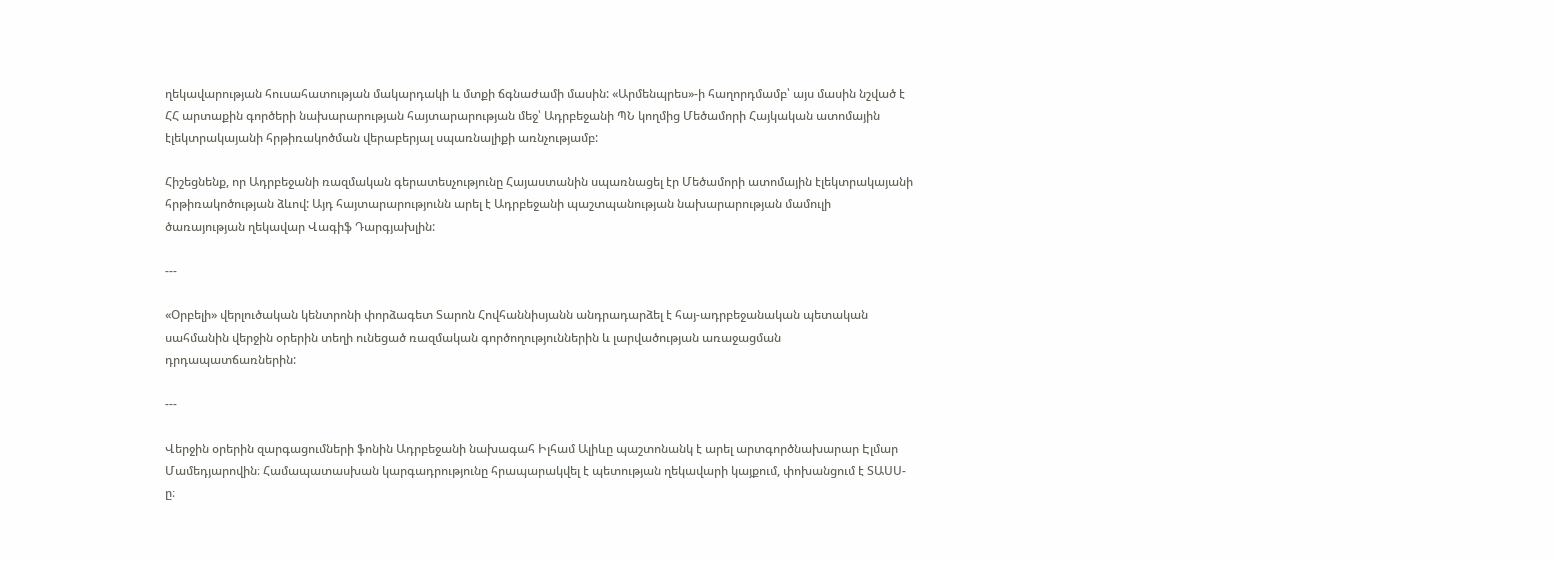ղեկավարության հուսահատության մակարդակի և մտքի ճգնաժամի մասին: «Արմենպրես»-ի հաղորդմամբ՝ այս մասին նշված է ՀՀ արտաքին գործերի նախարարության հայտարարության մեջ՝ Ադրբեջանի ՊՆ կողմից Մեծամորի Հայկական ատոմային էլեկտրակայանի հրթիռակոծման վերաբերյալ սպառնալիքի առնչությամբ:

Հիշեցնենք, որ Ադրբեջանի ռազմական գերատեսչությունը Հայաստանին սպառնացել էր Մեծամորի ատոմային էլեկտրակայանի հրթիռակոծության ձևով: Այդ հայտարարությունն արել է Ադրբեջանի պաշտպանության նախարարության մամուլի ծառայության ղեկավար Վագիֆ Դարգյախլին:

---

«Օրբելի» վերլուծական կենտրոնի փորձագետ Տարոն Հովհաննիսյանն անդրադարձել է հայ-ադրբեջանական պետական սահմանին վերջին օրերին տեղի ունեցած ռազմական գործողություններին և լարվածության առաջացման դրդապատճառներին:

---

Վերջին օրերին զարգացումների ֆոնին Ադրբեջանի նախագահ Իլհամ Ալիևը պաշտոնանկ է արել արտգործնախարար Էլմար Մամեդյարովին։ Համապատասխան կարգադրությունը հրապարակվել է պետության ղեկավարի կայքում, փոխանցում է ՏԱՍՍ-ը։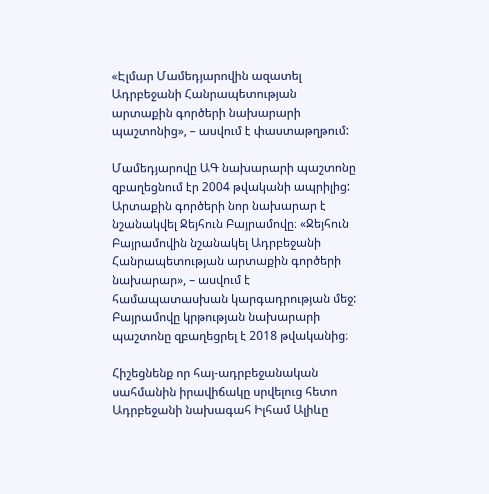«Էլմար Մամեդյարովին ազատել Ադրբեջանի Հանրապետության արտաքին գործերի նախարարի պաշտոնից», – ասվում է փաստաթղթում:

Մամեդյարովը ԱԳ նախարարի պաշտոնը զբաղեցնում էր 2004 թվականի ապրիլից: Արտաքին գործերի նոր նախարար է նշանակվել Ջեյհուն Բայրամովը։ «Ջեյհուն Բայրամովին նշանակել Ադրբեջանի Հանրապետության արտաքին գործերի նախարար», – ասվում է համապատասխան կարգադրության մեջ: Բայրամովը կրթության նախարարի պաշտոնը զբաղեցրել է 2018 թվականից։

Հիշեցնենք որ հայ-ադրբեջանական սահմանին իրավիճակը սրվելուց հետո Ադրբեջանի նախագահ Իլհամ Ալիևը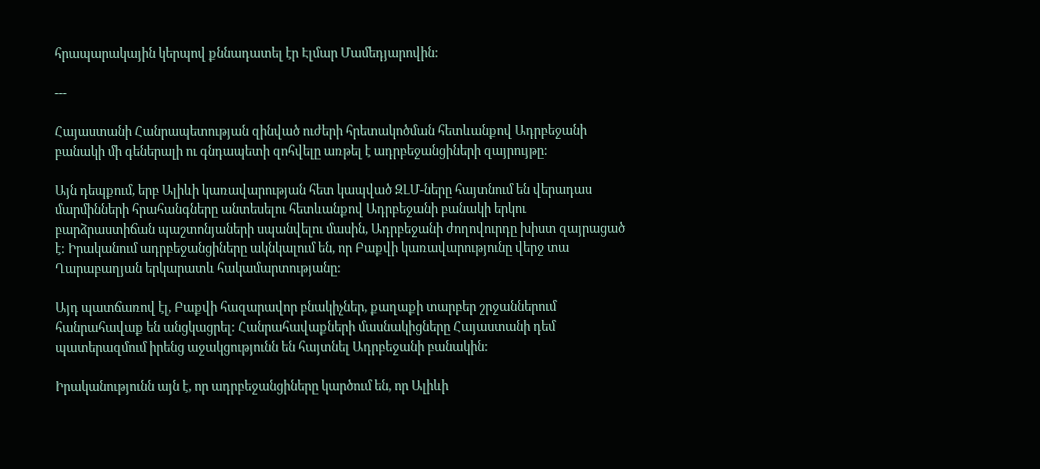հրապարակային կերպով քննադատել էր Էլմար Մամեդյարովին:

---

Հայաստանի Հանրապետության զինված ուժերի հրետակոծման հետևանքով Ադրբեջանի բանակի մի գեներալի ու գնդապետի զոհվելը առթել է ադրբեջանցիների զայրույթը:

Այն դեպքում, երբ Ալիևի կառավարության հետ կապված ԶԼՄ-ները հայտնում են վերադաս մարմինների հրահանգները անտեսելու հետևանքով Ադրբեջանի բանակի երկու բարձրաստիճան պաշտոնյաների սպանվելու մասին, Ադրբեջանի ժողովուրդը խիստ զայրացած է: Իրականում ադրբեջանցիները ակնկալում են, որ Բաքվի կառավարությունը վերջ տա Ղարաբաղյան երկարատև հակամարտությանը:

Այդ պատճառով էլ, Բաքվի հազարավոր բնակիչներ, քաղաքի տարբեր շրջաններում հանրահավաք են անցկացրել: Հանրահավաքների մասնակիցները Հայաստանի դեմ պատերազմում իրենց աջակցությունն են հայտնել Ադրբեջանի բանակին:

Իրականությունն այն է, որ ադրբեջանցիները կարծում են, որ Ալիևի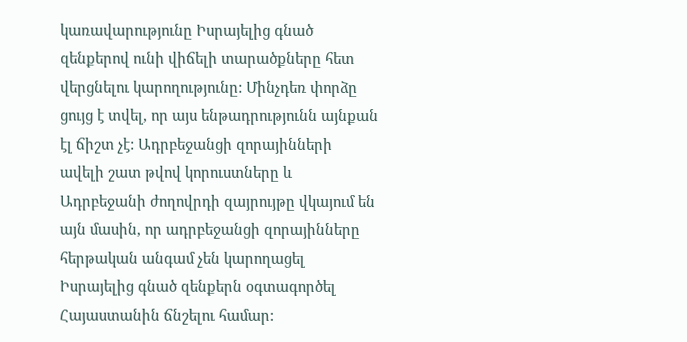կառավարությունը Իսրայելից գնած զենքերով ունի վիճելի տարածքները հետ վերցնելու կարողությունը: Մինչդեռ փորձը ցույց է տվել, որ այս ենթադրությունն այնքան էլ ճիշտ չէ: Ադրբեջանցի զորայինների ավելի շատ թվով կորուստները և Ադրբեջանի ժողովրդի զայրույթը վկայում են այն մասին, որ ադրբեջանցի զորայինները հերթական անգամ չեն կարողացել Իսրայելից գնած զենքերն օգտագործել Հայաստանին ճնշելու համար: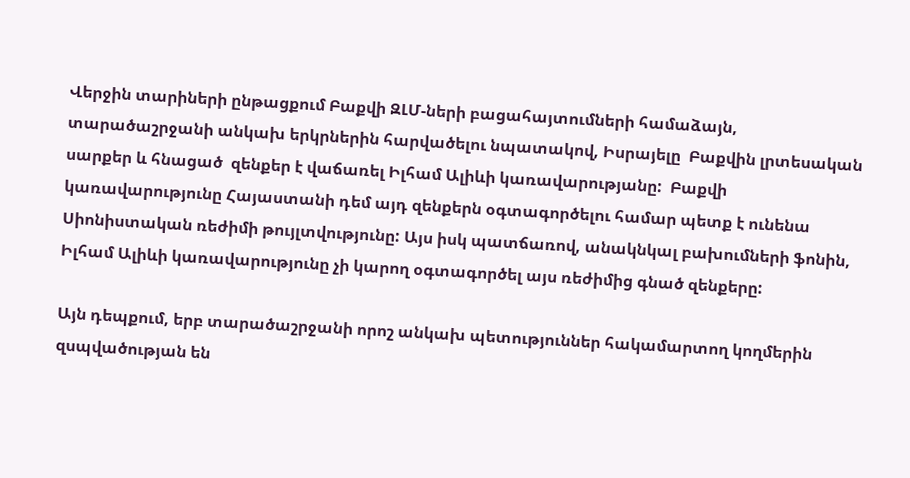Վերջին տարիների ընթացքում Բաքվի ԶԼՄ-ների բացահայտումների համաձայն, տարածաշրջանի անկախ երկրներին հարվածելու նպատակով, Իսրայելը  Բաքվին լրտեսական սարքեր և հնացած  զենքեր է վաճառել Իլհամ Ալիևի կառավարությանը:  Բաքվի կառավարությունը Հայաստանի դեմ այդ զենքերն օգտագործելու համար պետք է ունենա Սիոնիստական ռեժիմի թույլտվությունը: Այս իսկ պատճառով, անակնկալ բախումների ֆոնին, Իլհամ Ալիևի կառավարությունը չի կարող օգտագործել այս ռեժիմից գնած զենքերը:

Այն դեպքում, երբ տարածաշրջանի որոշ անկախ պետություններ հակամարտող կողմերին զսպվածության են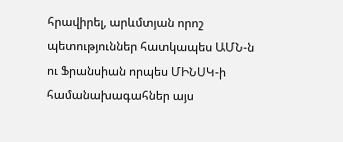հրավիրել, արևմտյան որոշ պետություններ հատկապես ԱՄՆ-ն ու Ֆրանսիան որպես ՄԻՆՍԿ-ի համանախագահներ այս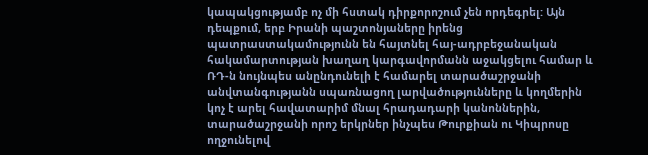կապակցությամբ ոչ մի հստակ դիրքորոշում չեն որդեգրել: Այն դեպքում, երբ Իրանի պաշտոնյաները իրենց պատրաստակամությունն են հայտնել հայ-ադրբեջանական հակամարտության խաղաղ կարգավորմանն աջակցելու համար և ՌԴ-ն նույնպես անընդունելի է համարել տարածաշրջանի անվտանգությանն սպառնացող լարվածությունները և կողմերին կոչ է արել հավատարիմ մնալ հրադադարի կանոններին, տարածաշրջանի որոշ երկրներ ինչպես Թուրքիան ու Կիպրոսը ողջունելով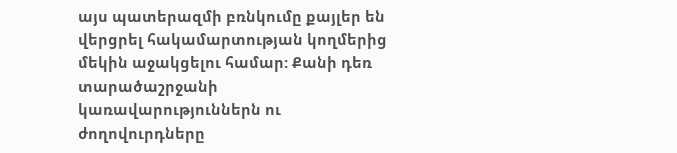այս պատերազմի բռնկումը քայլեր են վերցրել հակամարտության կողմերից մեկին աջակցելու համար: Քանի դեռ տարածաշրջանի կառավարություններն ու ժողովուրդները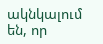ակնկալում են, որ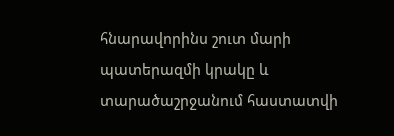հնարավորինս շուտ մարի պատերազմի կրակը և տարածաշրջանում հաստատվի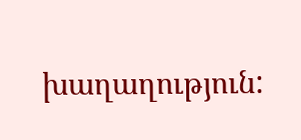խաղաղություն: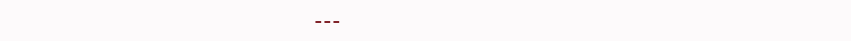---